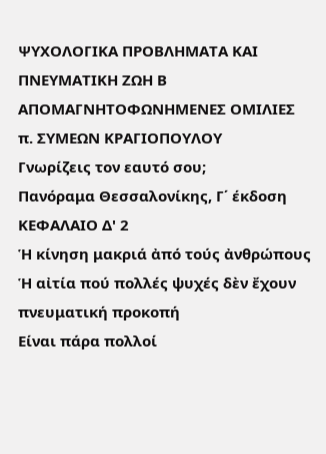ΨΥΧΟΛΟΓΙΚΑ ΠΡΟΒΛΗΜΑΤΑ ΚΑΙ ΠΝΕΥΜΑΤΙΚΗ ΖΩΗ Β
ΑΠΟΜΑΓΝΗΤΟΦΩΝΗΜΕΝΕΣ ΟΜΙΛΙΕΣ π. ΣΥΜΕΩΝ ΚΡΑΓΙΟΠΟΥΛΟΥ
Γνωρίζεις τον εαυτό σου;
Πανόραμα Θεσσαλονίκης, Γ΄ έκδοση
ΚΕΦΑΛΑΙΟ Δ' 2
Ἡ κίνηση μακριά ἀπό τούς ἀνθρώπους
Ἡ αἰτία πού πολλές ψυχές δὲν ἔχουν πνευματική προκοπή
Είναι πάρα πολλοί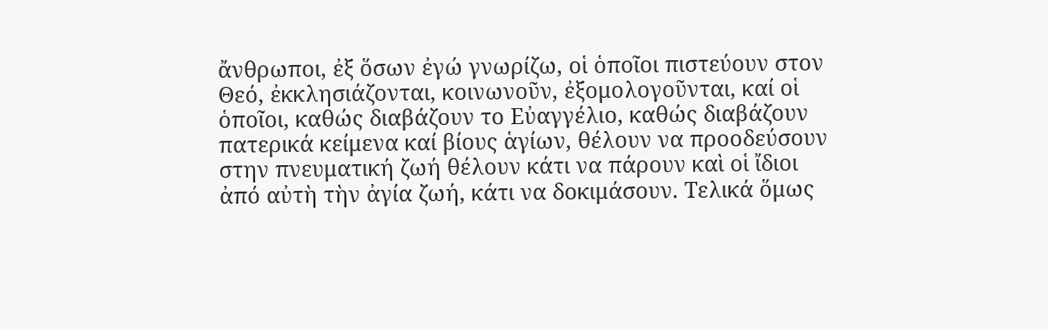ἄνθρωποι, ἐξ ὅσων ἐγώ γνωρίζω, οἱ ὁποῖοι πιστεύουν στον Θεό, ἐκκλησιάζονται, κοινωνοῦν, ἐξομολογοῦνται, καί οἱ ὁποῖοι, καθώς διαβάζουν το Εὐαγγέλιο, καθώς διαβάζουν πατερικά κείμενα καί βίους ἁγίων, θέλουν να προοδεύσουν στην πνευματική ζωή θέλουν κάτι να πάρουν καὶ οἱ ἴδιοι ἀπό αὐτὴ τὴν ἀγία ζωή, κάτι να δοκιμάσουν. Τελικά ὅμως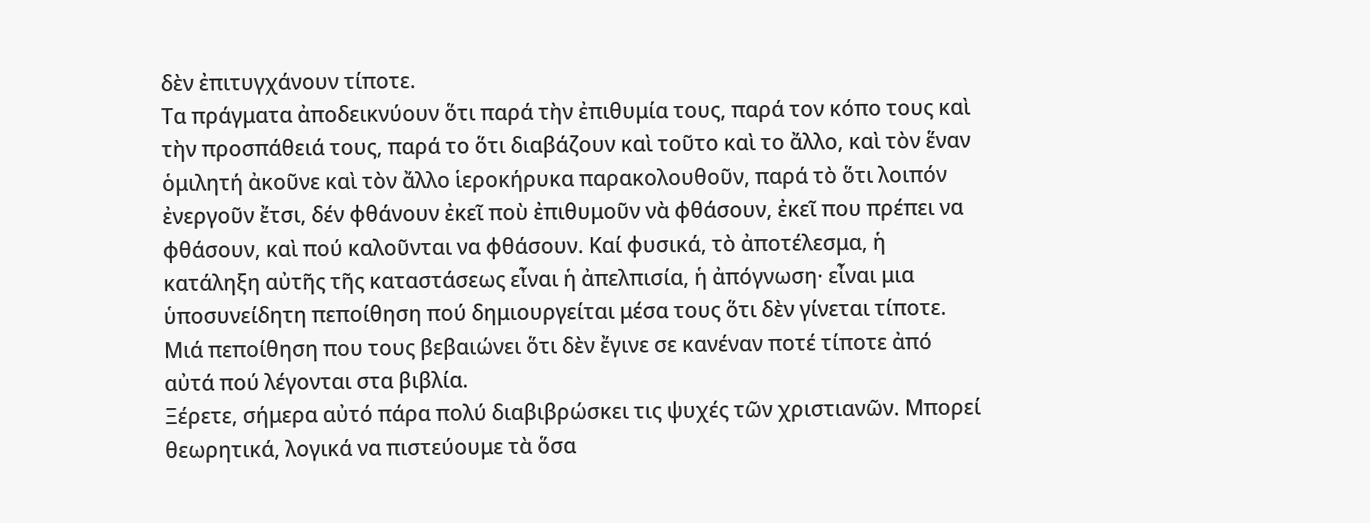δὲν ἐπιτυγχάνουν τίποτε.
Τα πράγματα ἀποδεικνύουν ὅτι παρά τὴν ἐπιθυμία τους, παρά τον κόπο τους καὶ τὴν προσπάθειά τους, παρά το ὅτι διαβάζουν καὶ τοῦτο καὶ το ἄλλο, καὶ τὸν ἕναν ὁμιλητή ἀκοῦνε καὶ τὸν ἄλλο ἱεροκήρυκα παρακολουθοῦν, παρά τὸ ὅτι λοιπόν ἐνεργοῦν ἔτσι, δέν φθάνουν ἐκεῖ ποὺ ἐπιθυμοῦν νὰ φθάσουν, ἐκεῖ που πρέπει να φθάσουν, καὶ πού καλοῦνται να φθάσουν. Καί φυσικά, τὸ ἀποτέλεσμα, ἡ κατάληξη αὐτῆς τῆς καταστάσεως εἶναι ἡ ἀπελπισία, ἡ ἀπόγνωση· εἶναι μια ὑποσυνείδητη πεποίθηση πού δημιουργείται μέσα τους ὅτι δὲν γίνεται τίποτε. Μιά πεποίθηση που τους βεβαιώνει ὅτι δὲν ἔγινε σε κανέναν ποτέ τίποτε ἀπό αὐτά πού λέγονται στα βιβλία.
Ξέρετε, σήμερα αὐτό πάρα πολύ διαβιβρώσκει τις ψυχές τῶν χριστιανῶν. Μπορεί θεωρητικά, λογικά να πιστεύουμε τὰ ὅσα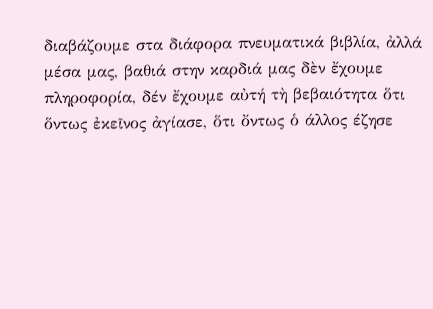διαβάζουμε στα διάφορα πνευματικά βιβλία, ἀλλά μέσα μας, βαθιά στην καρδιά μας δὲν ἔχουμε πληροφορία, δέν ἔχουμε αὐτή τὴ βεβαιότητα ὅτι ὅντως ἐκεῖνος ἀγίασε, ὅτι ὄντως ὁ άλλος έζησε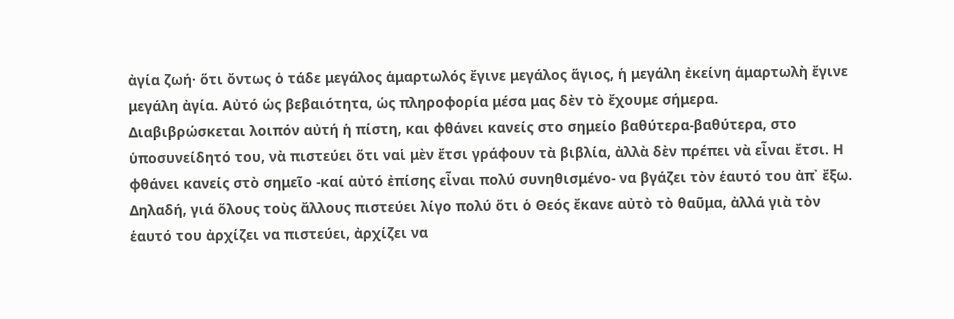ἀγία ζωή· ὅτι ὄντως ὁ τάδε μεγάλος ἁμαρτωλός ἔγινε μεγάλος ἅγιος, ἡ μεγάλη ἐκείνη ἁμαρτωλὴ ἔγινε μεγάλη ἀγία. Αὐτό ὡς βεβαιότητα, ὡς πληροφορία μέσα μας δὲν τὸ ἔχουμε σήμερα.
Διαβιβρώσκεται λοιπόν αὐτή ἡ πίστη, και φθάνει κανείς στο σημείο βαθύτερα-βαθύτερα, στο ὑποσυνείδητό του, νὰ πιστεύει ὅτι ναἱ μὲν ἔτσι γράφουν τὰ βιβλία, ἀλλὰ δὲν πρέπει νὰ εἶναι ἔτσι. Η φθάνει κανείς στὸ σημεῖο -καί αὐτό ἐπίσης εἶναι πολύ συνηθισμένο- να βγάζει τὸν ἑαυτό του ἀπ᾿ ἔξω. Δηλαδή, γιά ὅλους τοὺς ἄλλους πιστεύει λίγο πολύ ὅτι ὁ Θεός ἔκανε αὐτὸ τὸ θαῦμα, ἀλλά γιὰ τὸν ἑαυτό του ἀρχίζει να πιστεύει, ἀρχίζει να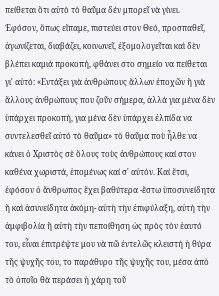πείθεται ὅτι αὐτὸ τὸ θαῦμα δέν μπορεῖ νὰ γίνει.
Ἐφόσον, ὅπως εἴπαμε, πιστεύει στον Θεό, προσπαθεῖ, ἀγωνίζεται, διαβάζει, κοινωνεῖ, ἐξομολογεῖται καὶ δὲν βλέπει καμιά προκοπή, φθάνει στο σημείο να πείθεται γι' αὐτό: «Εντάξει γιὰ ἀνθρώπους ἄλλων ἐποχῶν ἢ γιὰ ἄλλους ἀνθρώπους που ζοῦν σήμερα, ἀλλά για μένα δὲν ὑπάρχει προκοπή, για μένα δὲν ὑπάρχει ἐλπίδα να συντελεσθεῖ αὐτό τὸ θαῦμα» τὸ θαῦμα ποὺ ἦλθε να κάνει ὁ Χριστὸς σὲ ὅλους τοὺς ἀνθρώπους καί στον καθένα χωριστά, ἑπομένως καί σ' αὐτόν. Καί ἔτσι, ἐφόσον ὁ ἄνθρωπος ἔχει βαθύτερα -ἔστω ὑποσυνείδητα ἤ καὶ ἀσυνείδητα ἀκόμη- αὐτὴ τὴν ἐπιφύλαξη, αὐτή τὴν ἀμφιβολία ἢ αὐτὴ τὴν πεποίθηση ὡς πρὸς τὸν ἑαυτό του, εἶναι ἐπιτρέψτε μου νὰ πῶ ἐντελῶς κλειστή ἡ θύρα τῆς ψυχῆς του, το παράθυρο τῆς ψυχῆς του, μέσα ἀπὸ τὸ ὁποῖο θὰ περάσει ἡ χάρη τοῦ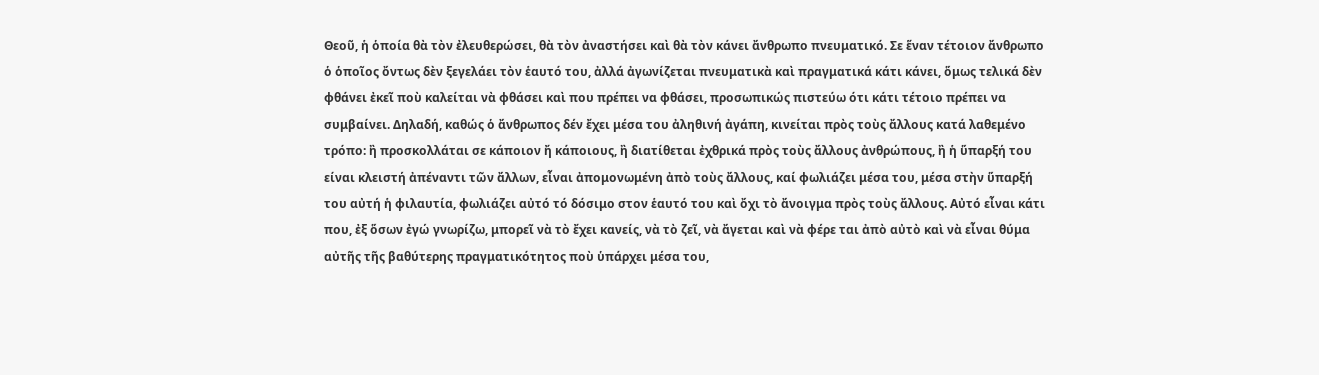Θεοῦ, ἡ ὁποία θὰ τὸν ἐλευθερώσει, θὰ τὸν ἀναστήσει καὶ θὰ τὸν κάνει ἄνθρωπο πνευματικό. Σε ἕναν τέτοιον ἄνθρωπο ὁ ὁποῖος ὄντως δὲν ξεγελάει τὸν ἑαυτό του, ἀλλά ἀγωνίζεται πνευματικὰ καὶ πραγματικά κάτι κάνει, ὅμως τελικά δὲν φθάνει ἐκεῖ ποὺ καλείται νὰ φθάσει καὶ που πρέπει να φθάσει, προσωπικώς πιστεύω ότι κάτι τέτοιο πρέπει να συμβαίνει. Δηλαδή, καθώς ὁ ἄνθρωπος δέν ἔχει μέσα του ἀληθινή ἀγάπη, κινείται πρὸς τοὺς ἄλλους κατά λαθεμένο τρόπο: ἢ προσκολλάται σε κάποιον ἤ κάποιους, ἢ διατίθεται ἐχθρικά πρὸς τοὺς ἄλλους ἀνθρώπους, ἢ ἡ ὕπαρξή του είναι κλειστή ἀπέναντι τῶν ἄλλων, εἶναι ἀπομονωμένη ἀπὸ τοὺς ἄλλους, καί φωλιάζει μέσα του, μέσα στὴν ὕπαρξή του αὐτή ἡ φιλαυτία, φωλιάζει αὐτό τό δόσιμο στον ἑαυτό του καὶ ὄχι τὸ ἄνοιγμα πρὸς τοὺς ἄλλους. Αὐτό εἶναι κάτι που, ἐξ ὅσων ἐγώ γνωρίζω, μπορεῖ νὰ τὸ ἔχει κανείς, νὰ τὸ ζεῖ, νὰ ἄγεται καὶ νὰ φέρε ται ἀπὸ αὐτὸ καὶ νὰ εἶναι θύμα αὐτῆς τῆς βαθύτερης πραγματικότητος ποὺ ὑπάρχει μέσα του,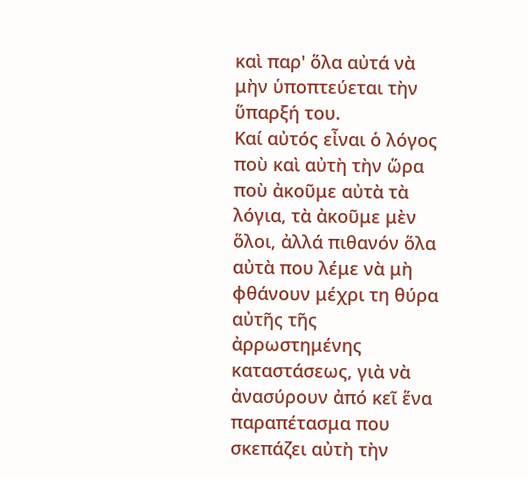καὶ παρ' ὅλα αὐτά νὰ μὴν ὑποπτεύεται τὴν ὕπαρξή του.
Καί αὐτός εἶναι ὁ λόγος ποὺ καὶ αὐτὴ τὴν ὥρα ποὺ ἀκοῦμε αὐτὰ τὰ λόγια, τὰ ἀκοῦμε μὲν ὅλοι, ἀλλά πιθανόν ὅλα αὐτὰ που λέμε νὰ μὴ φθάνουν μέχρι τη θύρα αὐτῆς τῆς ἀρρωστημένης καταστάσεως, γιὰ νὰ ἀνασύρουν ἀπό κεῖ ἕνα παραπέτασμα που σκεπάζει αὐτὴ τὴν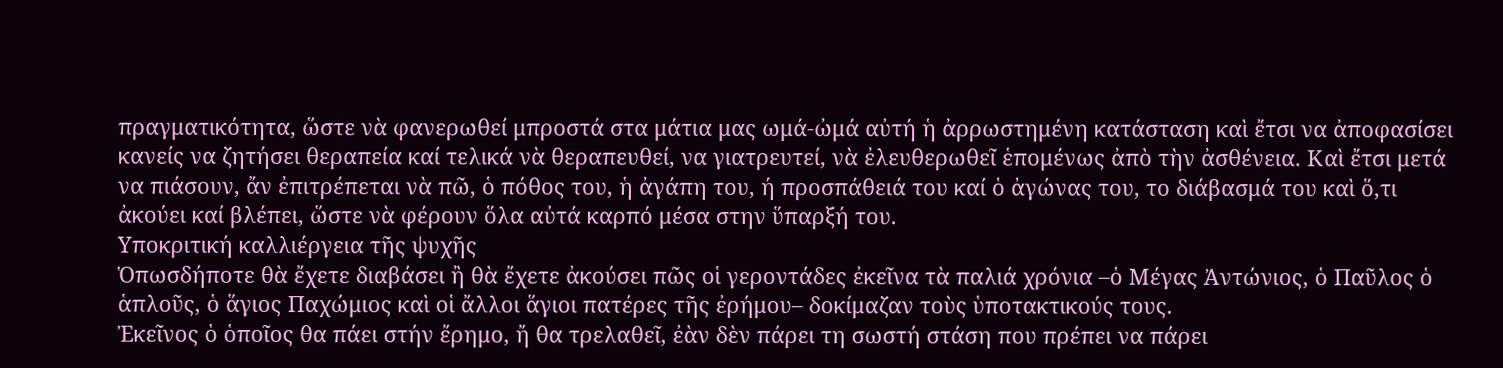πραγματικότητα, ὥστε νὰ φανερωθεί μπροστά στα μάτια μας ωμά-ὠμά αὐτή ἡ ἀρρωστημένη κατάσταση καὶ ἔτσι να ἀποφασίσει κανείς να ζητήσει θεραπεία καί τελικά νὰ θεραπευθεί, να γιατρευτεί, νὰ ἐλευθερωθεῖ ἑπομένως ἀπὸ τὴν ἀσθένεια. Καὶ ἔτσι μετά να πιάσουν, ἄν ἐπιτρέπεται νὰ πῶ, ὁ πόθος του, ἡ ἀγάπη του, ή προσπάθειά του καί ὁ ἀγώνας του, το διάβασμά του καὶ ὅ,τι ἀκούει καί βλέπει, ὥστε νὰ φέρουν ὅλα αὐτά καρπό μέσα στην ὕπαρξή του.
Υποκριτική καλλιέργεια τῆς ψυχῆς
Ὁπωσδήποτε θὰ ἔχετε διαβάσει ἢ θὰ ἔχετε ἀκούσει πῶς οἱ γεροντάδες ἐκεῖνα τὰ παλιά χρόνια –ὁ Μέγας Ἀντώνιος, ὁ Παῦλος ὁ ἁπλοῦς, ὁ ἅγιος Παχώμιος καὶ οἱ ἄλλοι ἅγιοι πατέρες τῆς ἐρήμου– δοκίμαζαν τοὺς ὑποτακτικούς τους.
Ἐκεῖνος ὁ ὁποῖος θα πάει στήν ἔρημο, ἤ θα τρελαθεῖ, ἐὰν δὲν πάρει τη σωστή στάση που πρέπει να πάρει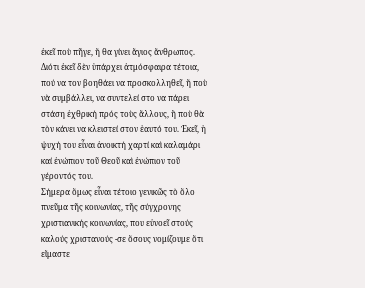ἐκεῖ ποὺ πῆγε, ἤ θα γίνει ἅγιος ἄνθρωπος. Διότι ἐκεῖ δὲν ὑπάρχει ἀτμόσφαιρα τέτοια, πού να τον βοηθάει να προσκολληθεῖ, ἤ ποὺ νὰ συμβάλλει, να συντελεί στο να πάρει στάση ἐχθρική πρός τοὺς ἄλλους, ἢ ποὺ θὰ τὸν κάνει να κλειστεί στον ἑαυτό του. Ἐκεῖ, ἡ ψυχή του εἶναι ἀνοικτή χαρτί καὶ καλαμάρι καί ἐνώπιον τοῦ Θεοῦ καὶ ἐνώπιον τοῦ γέροντός του.
Σήμερα ὅμως εἶναι τέτοιο γενικῶς τὸ ὅλο πνεῦμα τῆς κοινωνίας, τῆς σύγχρονης χριστιανικής κοινωνίας, που εὐνοεῖ στούς καλούς χριστανούς -σε ὅσους νομίζουμε ὅτι εἴμαστε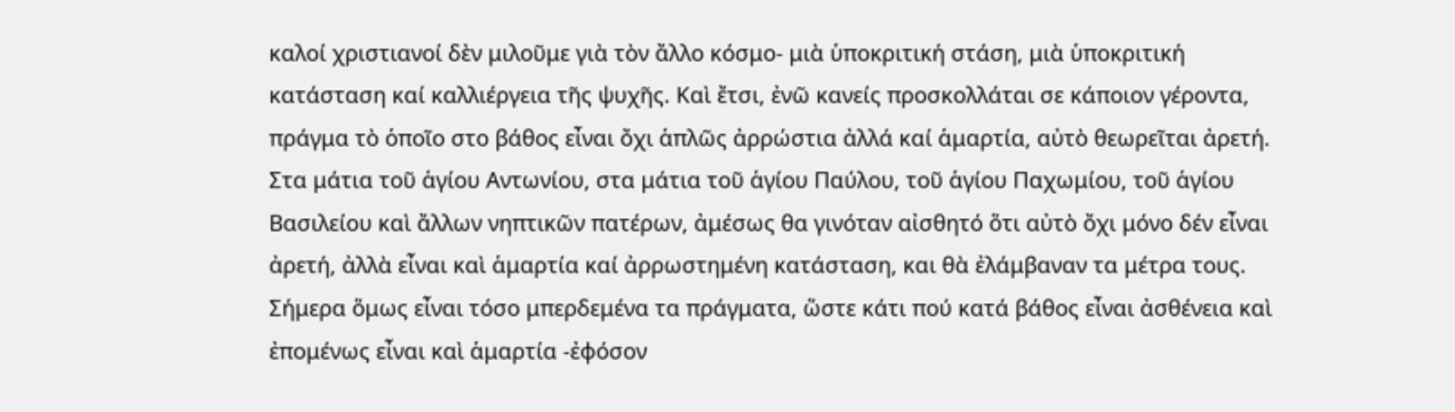καλοί χριστιανοί δὲν μιλοῦμε γιὰ τὸν ἄλλο κόσμο- μιὰ ὑποκριτική στάση, μιὰ ὑποκριτική κατάσταση καί καλλιέργεια τῆς ψυχῆς. Καὶ ἔτσι, ἐνῶ κανείς προσκολλάται σε κάποιον γέροντα, πράγμα τὸ ὁποῖο στο βάθος εἶναι ὄχι ἁπλῶς ἀρρώστια ἀλλά καί ἁμαρτία, αὐτὸ θεωρεῖται ἀρετή.
Στα μάτια τοῦ ἁγίου Αντωνίου, στα μάτια τοῦ ἁγίου Παύλου, τοῦ ἁγίου Παχωμίου, τοῦ ἁγίου Βασιλείου καὶ ἄλλων νηπτικῶν πατέρων, ἀμέσως θα γινόταν αἰσθητό ὅτι αὐτὸ ὄχι μόνο δέν εἶναι ἀρετή, ἀλλὰ εἶναι καὶ ἁμαρτία καί ἀρρωστημένη κατάσταση, και θὰ ἐλάμβαναν τα μέτρα τους. Σήμερα ὅμως εἶναι τόσο μπερδεμένα τα πράγματα, ὥστε κάτι πού κατά βάθος εἶναι ἀσθένεια καὶ ἐπομένως εἶναι καὶ ἁμαρτία -ἐφόσον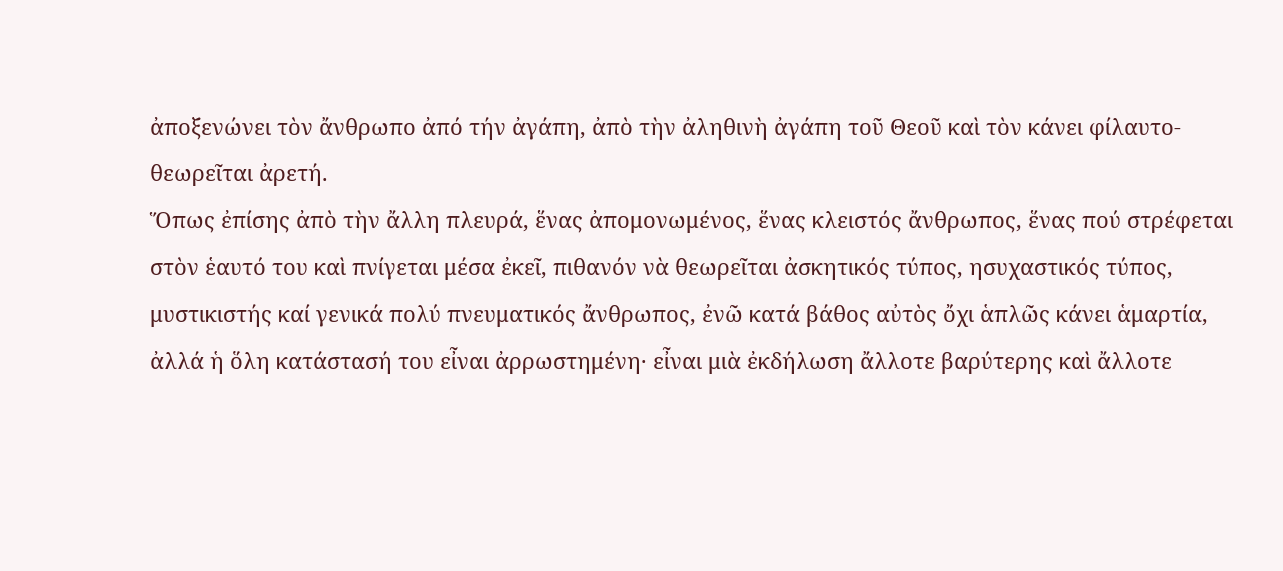ἀποξενώνει τὸν ἄνθρωπο ἀπό τήν ἀγάπη, ἀπὸ τὴν ἀληθινὴ ἀγάπη τοῦ Θεοῦ καὶ τὸν κάνει φίλαυτο- θεωρεῖται ἀρετή.
Ὅπως ἐπίσης ἀπὸ τὴν ἄλλη πλευρά, ἕνας ἀπομονωμένος, ἕνας κλειστός ἄνθρωπος, ἕνας πού στρέφεται στὸν ἑαυτό του καὶ πνίγεται μέσα ἐκεῖ, πιθανόν νὰ θεωρεῖται ἀσκητικός τύπος, ησυχαστικός τύπος, μυστικιστής καί γενικά πολύ πνευματικός ἄνθρωπος, ἐνῶ κατά βάθος αὐτὸς ὄχι ἁπλῶς κάνει ἁμαρτία, ἀλλά ἡ ὅλη κατάστασή του εἶναι ἀρρωστημένη· εἶναι μιὰ ἐκδήλωση ἄλλοτε βαρύτερης καὶ ἄλλοτε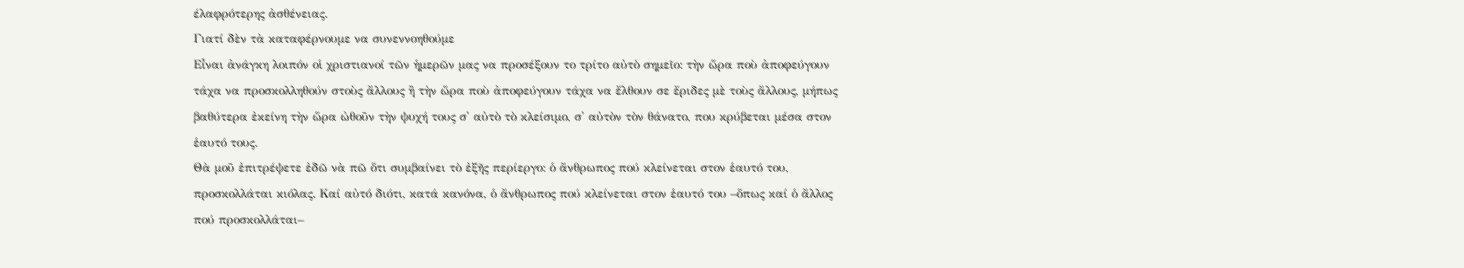έλαφρότερης ἀσθένειας.
Γιατί δὲν τὰ καταφέρνουμε να συνεννοηθούμε
Εἶναι ἀνάγκη λοιπόν οἱ χριστιανοί τῶν ἡμερῶν μας να προσέξουν το τρίτο αὐτὸ σημεῖο: τὴν ὥρα ποὺ ἀποφεύγουν τάχα να προσκολληθούν στοὺς ἄλλους ἢ τὴν ὥρα ποὺ ἀποφεύγουν τάχα να ἔλθουν σε ἔριδες μὲ τοὺς ἄλλους, μήπως βαθύτερα ἐκείνη τὴν ὥρα ὠθοῦν τὴν ψυχή τους σ' αὐτὸ τὸ κλείσιμο, σ' αὐτὸν τὸν θάνατο, που κρύβεται μέσα στον ἑαυτό τους.
Θὰ μοῦ ἐπιτρέψετε ἐδῶ νὰ πῶ ὅτι συμβαίνει τὸ ἐξῆς περίεργο: ὁ ἄνθρωπος πού κλείνεται στον ἑαυτό του, προσκολλάται κιόλας. Καί αὐτό διότι, κατά κανόνα, ὁ ἄνθρωπος πού κλείνεται στον ἑαυτό του –ὅπως καί ὁ ἄλλος πού προσκολλάται–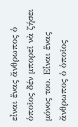εἶναι ἕνας ἄνθρωπος ὁ ὁποῖος δέν μπορεῖ νὰ ζήσει μόνος του. Εἶναι ἕνας ἄνθρωπος ὁ ὁποῖος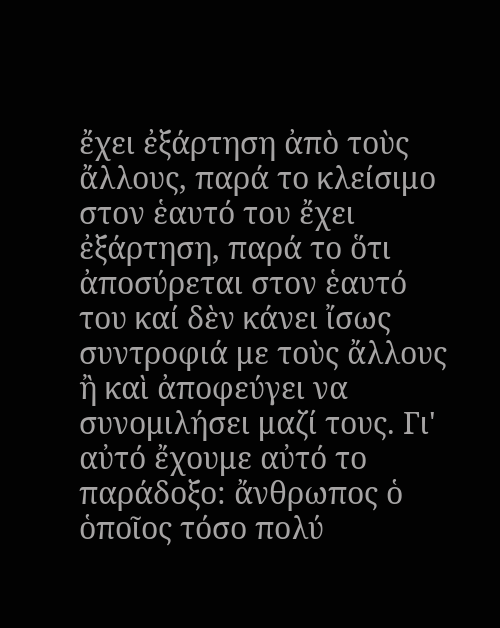ἔχει ἐξάρτηση ἀπὸ τοὺς ἄλλους, παρά το κλείσιμο στον ἑαυτό του ἔχει ἐξάρτηση, παρά το ὅτι ἀποσύρεται στον ἑαυτό του καί δὲν κάνει ἴσως συντροφιά με τοὺς ἄλλους ἢ καὶ ἀποφεύγει να συνομιλήσει μαζί τους. Γι' αὐτό ἔχουμε αὐτό το παράδοξο: ἄνθρωπος ὁ ὁποῖος τόσο πολύ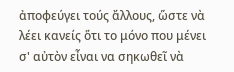ἀποφεύγει τούς ἄλλους, ὥστε νὰ λέει κανείς ὅτι το μόνο που μένει σ' αὐτὸν εἶναι να σηκωθεῖ νὰ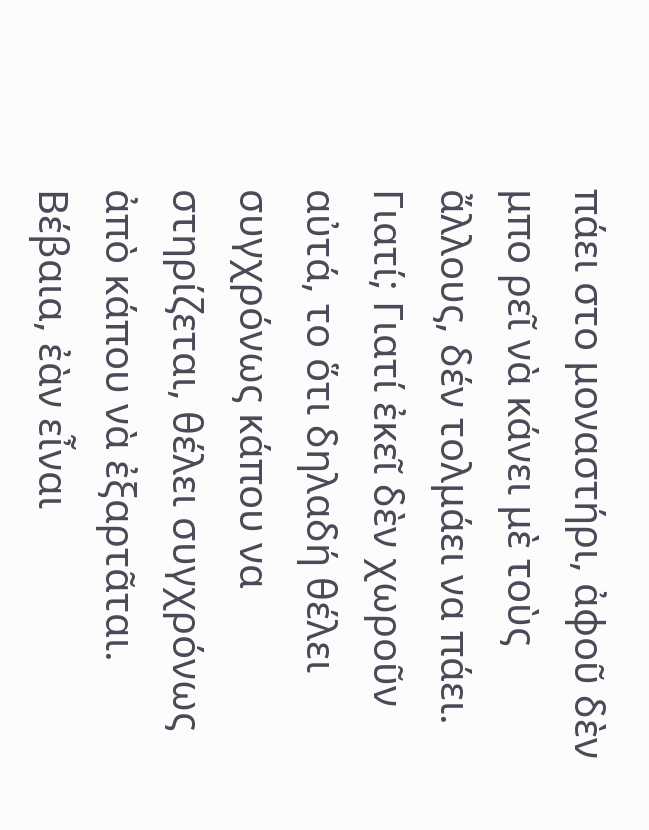πάει στο μοναστήρι, ἀφοῦ δὲν μπο ρεῖ νὰ κάνει μὲ τοὺς ἄλλους, δέν τολμάει να πάει. Γιατί; Γιατί ἐκεῖ δὲν χωροῦν αὐτά, το ὅτι δηλαδή θέλει συγχρόνως κάπου να στηρίζεται, θέλει συγχρόνως ἀπὸ κάπου νὰ ἐξαρτᾶται.
Βέβαια, ἐὰν εἶναι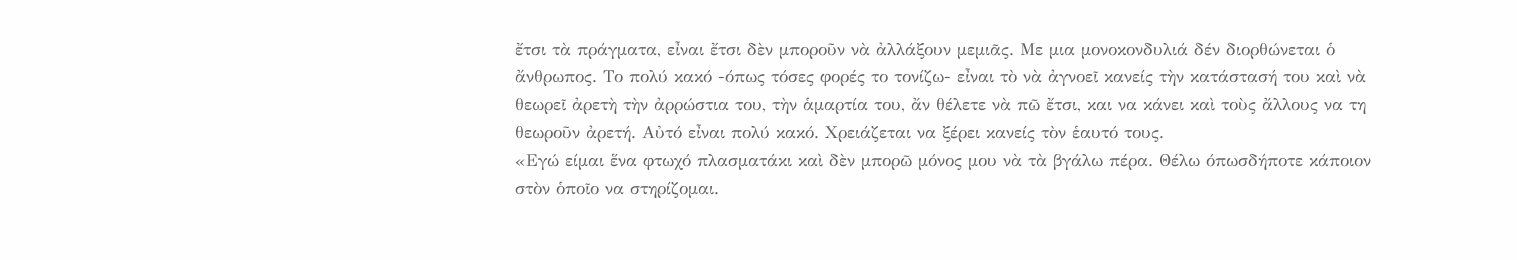ἔτσι τὰ πράγματα, εἶναι ἔτσι δὲν μποροῦν νὰ ἀλλάξουν μεμιᾶς. Με μια μονοκονδυλιά δέν διορθώνεται ὁ ἄνθρωπος. Το πολύ κακό -όπως τόσες φορές το τονίζω- εἶναι τὸ νὰ ἀγνοεῖ κανείς τὴν κατάστασή του καὶ νὰ θεωρεῖ ἀρετὴ τὴν ἀρρώστια του, τὴν ἁμαρτία του, ἄν θέλετε νὰ πῶ ἔτσι, και να κάνει καὶ τοὺς ἄλλους να τη θεωροῦν ἀρετή. Αὐτό εἶναι πολύ κακό. Χρειάζεται να ξέρει κανείς τὸν ἑαυτό τους.
«Εγώ είμαι ἕνα φτωχό πλασματάκι καὶ δὲν μπορῶ μόνος μου νὰ τὰ βγάλω πέρα. Θέλω όπωσδήποτε κάποιον στὸν ὁποῖο να στηρίζομαι.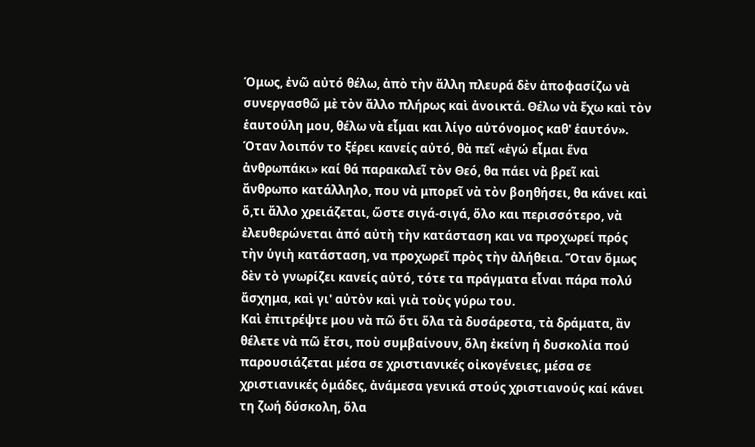Όμως, ἐνῶ αὐτό θέλω, ἀπὸ τὴν ἄλλη πλευρά δὲν ἀποφασίζω νὰ συνεργασθῶ μὲ τὸν ἄλλο πλήρως καὶ ἀνοικτά. Θέλω νὰ ἔχω καὶ τὸν ἑαυτούλη μου, θέλω νὰ εἶμαι και λίγο αὐτόνομος καθ' ἑαυτόν». Όταν λοιπόν το ξέρει κανείς αὐτό, θὰ πεῖ «ἐγώ εἶμαι ἕνα ἀνθρωπάκι» καί θά παρακαλεῖ τὸν Θεό, θα πάει νὰ βρεῖ καὶ ἄνθρωπο κατάλληλο, που νὰ μπορεῖ νὰ τὸν βοηθήσει, θα κάνει καὶ ὅ,τι ἄλλο χρειάζεται, ὥστε σιγά-σιγά, ὅλο και περισσότερο, νὰ ἐλευθερώνεται ἀπό αὐτὴ τὴν κατάσταση και να προχωρεί πρός τὴν ὑγιὴ κατάσταση, να προχωρεῖ πρὸς τὴν ἀλήθεια. Ὅταν ὅμως δὲν τὸ γνωρίζει κανείς αὐτό, τότε τα πράγματα εἶναι πάρα πολύ ἄσχημα, καὶ γι' αὐτὸν καὶ γιὰ τοὺς γύρω του.
Καὶ ἐπιτρέψτε μου νὰ πῶ ὅτι ὅλα τὰ δυσάρεστα, τὰ δράματα, ἂν θέλετε νὰ πῶ ἔτσι, ποὺ συμβαίνουν, ὅλη ἐκείνη ἡ δυσκολία πού παρουσιάζεται μέσα σε χριστιανικές οἰκογένειες, μέσα σε χριστιανικές ὁμάδες, ἀνάμεσα γενικά στούς χριστιανούς καί κάνει τη ζωή δύσκολη, ὅλα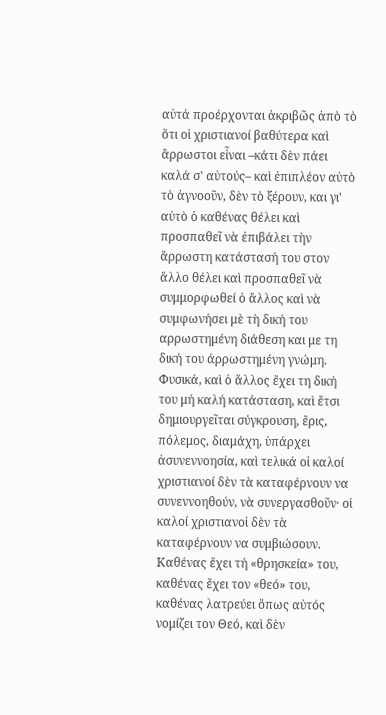αὐτά προέρχονται ἀκριβῶς ἀπὸ τὸ ὅτι οἱ χριστιανοί βαθύτερα καὶ ἄρρωστοι εἶναι –κάτι δὲν πάει καλά σ' αὐτούς– καὶ ἐπιπλέον αὐτὸ τὸ ἀγνοοῦν, δὲν τὸ ξέρουν, και γι' αὐτὸ ὁ καθένας θέλει καὶ προσπαθεῖ νὰ ἐπιβάλει τὴν ἄρρωστη κατάστασή του στον ἄλλο θέλει καὶ προσπαθεῖ νὰ συμμορφωθεί ὁ ἄλλος καὶ νὰ συμφωνήσει μὲ τὴ δική του αρρωστημένη διάθεση και με τη δική του άρρωστημένη γνώμη.
Φυσικά, καὶ ὁ ἄλλος ἔχει τη δική του μή καλή κατάσταση, καὶ ἔτσι δημιουργεῖται σύγκρουση, ἔρις, πόλεμος, διαμάχη, ὑπάρχει ἀσυνεννοησία, καὶ τελικά οἱ καλοί χριστιανοί δὲν τὰ καταφέρνουν να συνεννοηθούν, νὰ συνεργασθοῦν· οἱ καλοί χριστιανοἱ δὲν τὰ καταφέρνουν να συμβιώσουν. Καθένας ἔχει τή «θρησκεία» του, καθένας ἔχει τον «θεό» του, καθένας λατρεύει ὅπως αὐτός νομίζει τον Θεό, καὶ δὲν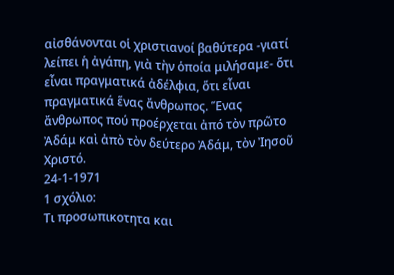αἰσθάνονται οἱ χριστιανοί βαθύτερα -γιατί λείπει ἡ ἀγάπη, γιὰ τὴν ὁποία μιλήσαμε- ὅτι εἶναι πραγματικά ἀδέλφια, ὅτι εἶναι πραγματικά ἕνας ἄνθρωπος. Ἕνας ἄνθρωπος πού προέρχεται ἀπό τὸν πρῶτο Ἀδάμ καὶ ἀπὸ τὸν δεύτερο Ἀδάμ, τὸν Ἰησοῦ Χριστό.
24-1-1971
1 σχόλιο:
Τι προσωπικοτητα και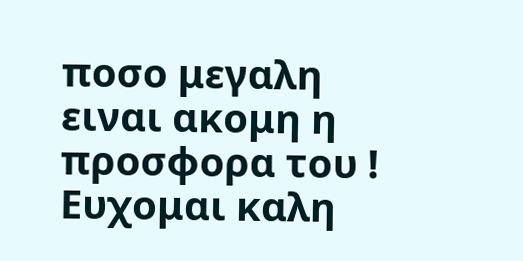ποσο μεγαλη ειναι ακομη η προσφορα του ! Ευχομαι καλη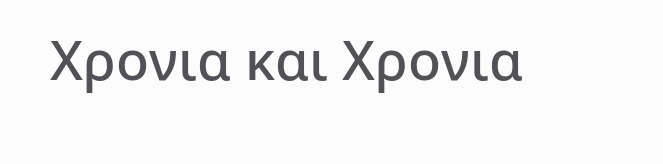Χρονια και Χρονια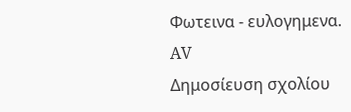Φωτεινα - ευλογημενα.
AV
Δημοσίευση σχολίου